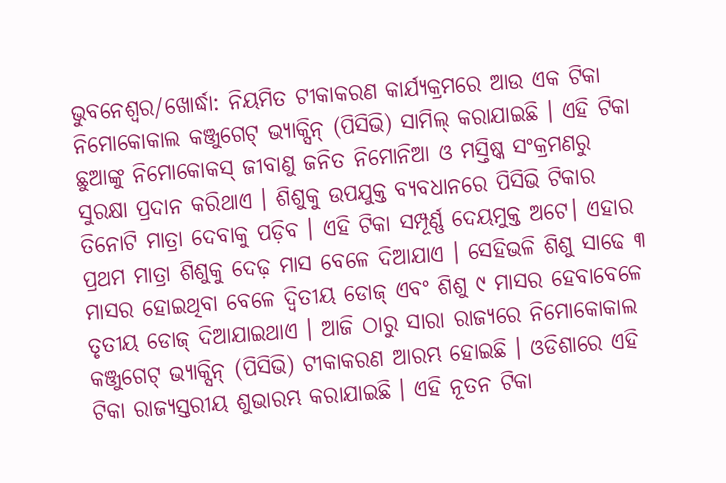ଭୁବନେଶ୍ବର/ଖୋର୍ଦ୍ଧା: ନିୟମିତ ଟୀକାକରଣ କାର୍ଯ୍ୟକ୍ରମରେ ଆଉ ଏକ ଟିକା ନିମୋକୋକାଲ କଞ୍ଜୁଗେଟ୍ ଭ୍ୟାକ୍ସିନ୍ (ପିସିଭି) ସାମିଲ୍ କରାଯାଇଛି । ଏହି ଟିକା ଛୁଆଙ୍କୁ ନିମୋକୋକସ୍ ଜୀବାଣୁ ଜନିତ ନିମୋନିଆ ଓ ମସ୍ତିଷ୍କ ସଂକ୍ରମଣରୁ ସୁରକ୍ଷା ପ୍ରଦାନ କରିଥାଏ । ଶିଶୁକୁ ଉପଯୁକ୍ତ ବ୍ୟବଧାନରେ ପିସିଭି ଟିକାର ତିନୋଟି ମାତ୍ରା ଦେବାକୁ ପଡ଼ିବ । ଏହି ଟିକା ସମ୍ପୂର୍ଣ୍ଣ ଦେୟମୁକ୍ତ ଅଟେ। ଏହାର ପ୍ରଥମ ମାତ୍ରା ଶିଶୁକୁ ଦେଢ଼ ମାସ ବେଳେ ଦିଆଯାଏ । ସେହିଭଳି ଶିଶୁ ସାଢେ ୩ ମାସର ହୋଇଥିବା ବେଳେ ଦ୍ୱିତୀୟ ଡୋଜ୍ ଏବଂ ଶିଶୁ ୯ ମାସର ହେବାବେଳେ ତୃତୀୟ ଡୋଜ୍ ଦିଆଯାଇଥାଏ । ଆଜି ଠାରୁ ସାରା ରାଜ୍ୟରେ ନିମୋକୋକାଲ କଞ୍ଜୁଗେଟ୍ ଭ୍ୟାକ୍ସିନ୍ (ପିସିଭି) ଟୀକାକରଣ ଆରମ୍ଭ ହୋଇଛି । ଓଡିଶାରେ ଏହି ଟିକା ରାଜ୍ୟସ୍ତରୀୟ ଶୁଭାରମ୍ଭ କରାଯାଇଛି । ଏହି ନୂତନ ଟିକା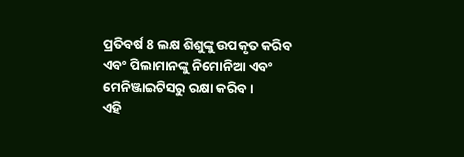ପ୍ରତିବର୍ଷ 8 ଲକ୍ଷ ଶିଶୁଙ୍କୁ ଉପକୃତ କରିବ ଏବଂ ପିଲାମାନଙ୍କୁ ନିମୋନିଆ ଏବଂ ମେନିଞ୍ଜାଇଟିସରୁ ରକ୍ଷା କରିବ ।
ଏହି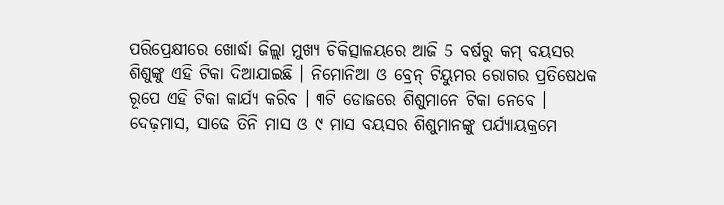ପରିପ୍ରେକ୍ଷୀରେ ଖୋର୍ଦ୍ଧା ଜିଲ୍ଲା ମୁଖ୍ୟ ଚିକିତ୍ସାଳୟରେ ଆଜି 5 ବର୍ଷରୁ କମ୍ ବୟସର ଶିଶୁଙ୍କୁ ଏହି ଟିକା ଦିଆଯାଇଛି । ନିମୋନିଆ ଓ ବ୍ରେନ୍ ଟିୟୁମର ରୋଗର ପ୍ରତିଷେଧକ ରୂପେ ଏହି ଟିକା କାର୍ଯ୍ୟ କରିବ । ୩ଟି ଡୋଜରେ ଶିଶୁମାନେ ଟିକା ନେବେ । ଦେଢ଼ମାସ, ସାଢେ ତିନି ମାସ ଓ ୯ ମାସ ବୟସର ଶିଶୁମାନଙ୍କୁ ପର୍ଯ୍ୟାୟକ୍ରମେ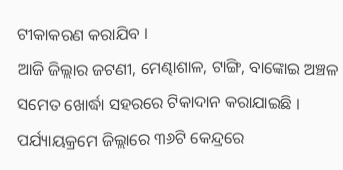ଟୀକାକରଣ କରାଯିବ ।
ଆଜି ଜିଲ୍ଲାର ଜଟଣୀ, ମେଣ୍ଢାଶାଳ, ଟାଙ୍ଗି, ବାଙ୍କୋଇ ଅଞ୍ଚଳ ସମେତ ଖୋର୍ଦ୍ଧା ସହରରେ ଟିକାଦାନ କରାଯାଇଛି । ପର୍ଯ୍ୟାୟକ୍ରମେ ଜିଲ୍ଲାରେ ୩୬ଟି କେନ୍ଦ୍ରରେ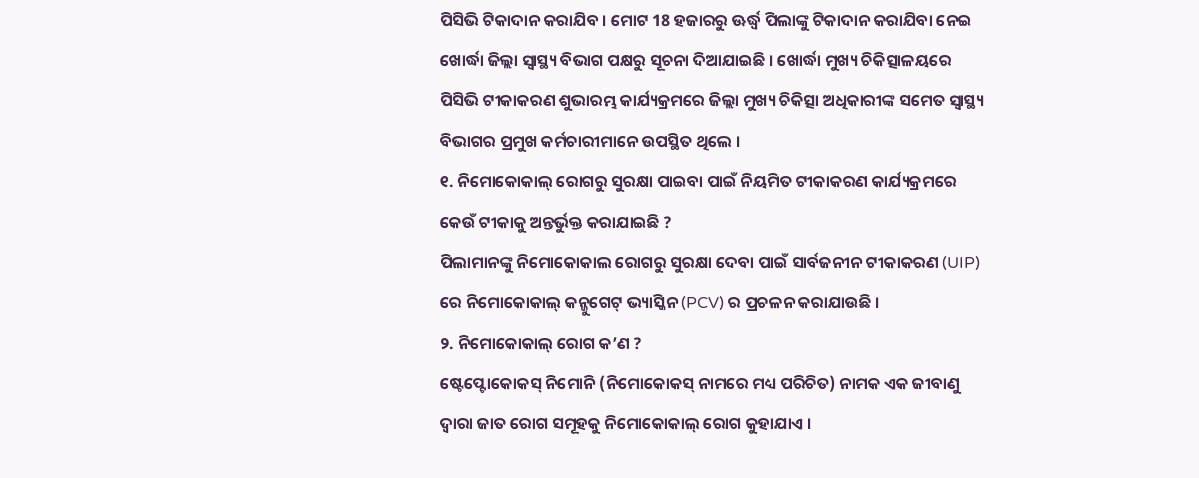ପିସିଭି ଟିକାଦାନ କରାଯିବ । ମୋଟ 18 ହଜାରରୁ ଊର୍ଦ୍ଧ୍ବ ପିଲାଙ୍କୁ ଟିକାଦାନ କରାଯିବା ନେଇ ଖୋର୍ଦ୍ଧା ଜିଲ୍ଲା ସ୍ବାସ୍ଥ୍ୟ ବିଭାଗ ପକ୍ଷରୁ ସୂଚନା ଦିଆଯାଇଛି । ଖୋର୍ଦ୍ଧା ମୁଖ୍ୟ ଚିକିତ୍ସାଳୟରେ ପିସିଭି ଟୀକାକରଣ ଶୁଭାରମ୍ଭ କାର୍ଯ୍ୟକ୍ରମରେ ଜିଲ୍ଲା ମୁଖ୍ୟ ଚିକିତ୍ସା ଅଧିକାରୀଙ୍କ ସମେତ ସ୍ବାସ୍ଥ୍ୟ ବିଭାଗର ପ୍ରମୁଖ କର୍ମଚାରୀମାନେ ଉପସ୍ଥିତ ଥିଲେ ।
୧. ନିମୋକୋକାଲ୍ ରୋଗରୁ ସୁରକ୍ଷା ପାଇବା ପାଇଁ ନିୟମିତ ଟୀକାକରଣ କାର୍ଯ୍ୟକ୍ରମରେ କେଉଁ ଟୀକାକୁ ଅନ୍ତର୍ଭୁକ୍ତ କରାଯାଇଛି ?
ପିଲାମାନଙ୍କୁ ନିମୋକୋକାଲ ରୋଗରୁ ସୁରକ୍ଷା ଦେବା ପାଇଁ ସାର୍ବଜନୀନ ଟୀକାକରଣ (UIP) ରେ ନିମୋକୋକାଲ୍ କନ୍ଜୁଗେଟ୍ ଭ୍ୟାସ୍କିନ (PCV) ର ପ୍ରଚଳନ କରାଯାଉଛି ।
୨. ନିମୋକୋକାଲ୍ ରୋଗ କ’ଣ ?
ଷ୍ଟେପ୍ଟୋକୋକସ୍ ନିମୋନି (ନିମୋକୋକସ୍ ନାମରେ ମଧ୍ୟ ପରିଚିତ) ନାମକ ଏକ ଜୀବାଣୁ ଦ୍ଵାରା ଜାତ ରୋଗ ସମୂହକୁ ନିମୋକୋକାଲ୍ ରୋଗ କୁହାଯାଏ ।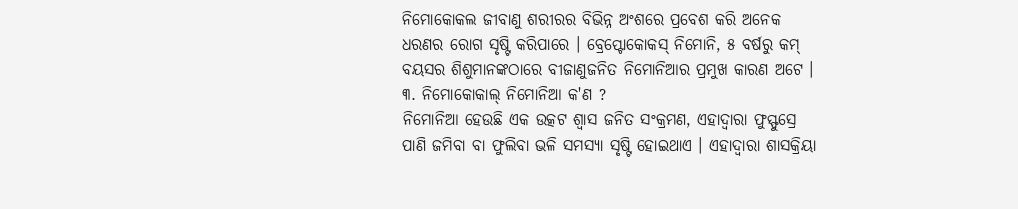ନିମୋକୋକଲ ଜୀବାଣୁ ଶରୀରର ବିଭିନ୍ନ ଅଂଶରେ ପ୍ରବେଶ କରି ଅନେକ ଧରଣର ରୋଗ ସୃଷ୍ଟି କରିପାରେ । ବ୍ରେପ୍ଟୋକୋକସ୍ ନିମୋନି, ୫ ବର୍ଷରୁ କମ୍ ବୟସର ଶିଶୁମାନଙ୍କଠାରେ ବୀଜାଣୁଜନିତ ନିମୋନିଆର ପ୍ରମୁଖ କାରଣ ଅଟେ ।
୩. ନିମୋକୋକାଲ୍ ନିମୋନିଆ କ'ଣ ?
ନିମୋନିଆ ହେଉଛି ଏକ ଉତ୍କଟ ଶ୍ଵାସ ଜନିତ ସଂକ୍ରମଣ, ଏହାଦ୍ଵାରା ଫୁସ୍ଫୁସ୍ରେ ପାଣି ଜମିବା ବା ଫୁଲିବା ଭଳି ସମସ୍ୟା ସୃଷ୍ଟି ହୋଇଥାଏ । ଏହାଦ୍ଵାରା ଶାସକ୍ରିୟା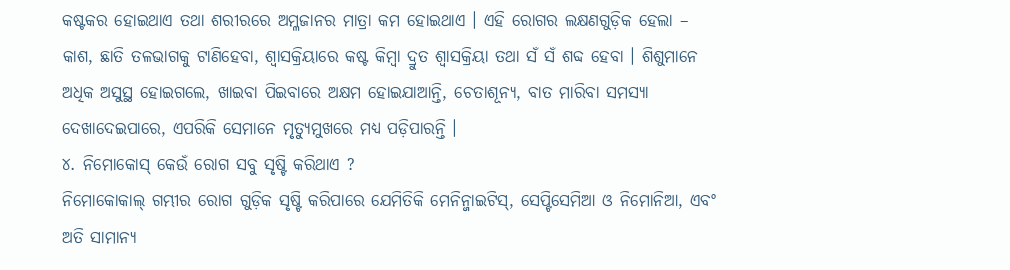କଷ୍ଟକର ହୋଇଥାଏ ତଥା ଶରୀରରେ ଅମ୍ଳଜାନର ମାତ୍ରା କମ ହୋଇଥାଏ । ଏହି ରୋଗର ଲକ୍ଷଣଗୁଡ଼ିକ ହେଲା – କାଶ, ଛାତି ତଳଭାଗକୁ ଟାଣିହେବା, ଶ୍ୱାସକ୍ରିୟାରେ କଷ୍ଟ କିମ୍ବା ଦ୍ରୁତ ଶ୍ଵାସକ୍ରିୟା ତଥା ସଁ ସଁ ଶବ୍ଦ ହେବା । ଶିଶୁମାନେ ଅଧିକ ଅସୁସ୍ଥ ହୋଇଗଲେ, ଖାଇବା ପିଇବାରେ ଅକ୍ଷମ ହୋଇଯାଆନ୍ତି, ଚେତାଶୂନ୍ୟ, ବାତ ମାରିବା ସମସ୍ୟା ଦେଖାଦେଇପାରେ, ଏପରିକି ସେମାନେ ମୃତ୍ୟୁମୁଖରେ ମଧ୍ୟ ପଡ଼ିପାରନ୍ତି ।
୪. ନିମୋକୋସ୍ କେଉଁ ରୋଗ ସବୁ ସୃଷ୍ଟି କରିଥାଏ ?
ନିମୋକୋକାଲ୍ ଗମ୍ଭୀର ରୋଗ ଗୁଡ଼ିକ ସୃଷ୍ଟି କରିପାରେ ଯେମିତିକି ମେନିନ୍ଜାଇଟିସ୍, ସେପ୍ଟିସେମିଆ ଓ ନିମୋନିଆ, ଏବଂ ଅତି ସାମାନ୍ୟ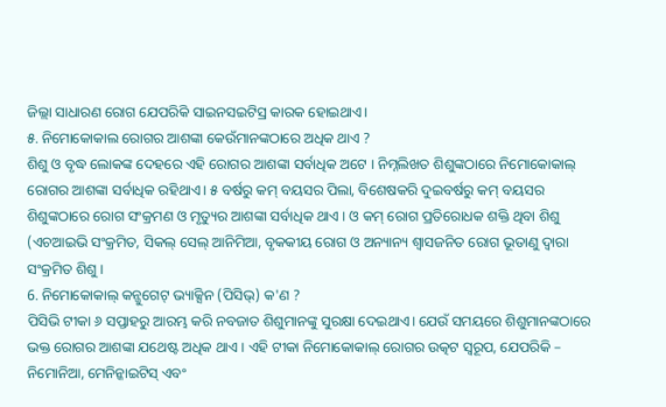ଜିଲ୍ଲା ସାଧାରଣ ରୋଗ ଯେପରିକି ସାଇନସଇଟିସ୍ର କାରକ ହୋଇଥାଏ।
୫. ନିମୋକୋକାଲ ରୋଗର ଆଶଙ୍କା କେଉଁମାନଙ୍କଠାରେ ଅଧିକ ଥାଏ ?
ଶିଶୁ ଓ ବୃଦ୍ଧ ଲୋକଙ୍କ ଦେହରେ ଏହି ରୋଗର ଆଶଙ୍କା ସର୍ବାଧିକ ଅଟେ । ନିମ୍ନଲିଖତ ଶିଶୁଙ୍କଠାରେ ନିମୋକୋକାଲ୍ ରୋଗର ଆଶଙ୍କା ସର୍ବାଧିକ ରହିଥାଏ। ୫ ବର୍ଷରୁ କମ୍ ବୟସର ପିଲା, ବିଶେଷକରି ଦୁଇବର୍ଷରୁ କମ୍ ବୟସର ଶିଶୁଙ୍କଠାରେ ରୋଗ ସଂକ୍ରମଣ ଓ ମୃତ୍ୟୁର ଆଶଙ୍କା ସର୍ବାଧିକ ଥାଏ । ଓ କମ୍ ରୋଗ ପ୍ରତିରୋଧକ ଶକ୍ତି ଥିବା ଶିଶୁ (ଏଚଆଇଭି ସଂକ୍ରମିତ, ସିକଲ୍ ସେଲ୍ ଆନିମିଆ, ବୃକକୀୟ ରୋଗ ଓ ଅନ୍ୟାନ୍ୟ ଶ୍ଵାସଜନିତ ରୋଗ ଭୂତାଣୁ ଦ୍ଵାରା ସଂକ୍ରମିତ ଶିଶୁ ।
6. ନିମୋକୋକାଲ୍ କନ୍ଜୁଗେଟ୍ ଭ୍ୟାକ୍ସିନ (ପିସିଭ୍) କ'ଣ ?
ପିସିଭି ଟୀକା ୬ ସପ୍ତାହରୁ ଆରମ୍ଭ କରି ନବଜାତ ଶିଶୁମାନଙ୍କୁ ସୁରକ୍ଷା ଦେଇଥାଏ। ଯେଉଁ ସମୟରେ ଶିଶୁମାନଙ୍କଠାରେ ଭକ୍ତ ରୋଗର ଆଶଙ୍କା ଯଥେଷ୍ଟ ଅଧିକ ଥାଏ । ଏହି ଟୀକା ନିମୋକୋକାଲ୍ ରୋଗର ଉତ୍କଟ ସ୍ଵରୂପ, ଯେପରିକି – ନିମୋନିଆ, ମେନିନ୍କାଇଟିସ୍ ଏବଂ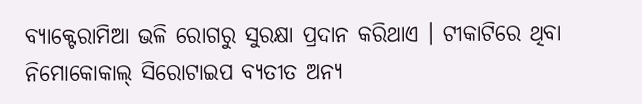ବ୍ୟାକ୍ଟେରାମିଆ ଭଳି ରୋଗରୁ ସୁରକ୍ଷା ପ୍ରଦାନ କରିଥାଏ । ଟୀକାଟିରେ ଥିବା ନିମୋକୋକାଲ୍ ସିରୋଟାଇପ ବ୍ୟତୀତ ଅନ୍ୟ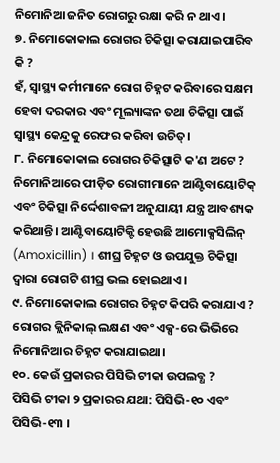ନିମୋନିଆ ଜନିତ ରୋଗରୁ ରକ୍ଷା କରି ନ ଥାଏ ।
୭. ନିମୋକୋକାଲ ରୋଗର ଚିକିତ୍ସା କରାଯାଇପାରିବ କି ?
ହଁ, ସ୍ୱାସ୍ଥ୍ୟ କର୍ମୀମାନେ ରୋଗ ଚିହ୍ନଟ କରିବାରେ ସକ୍ଷମ ହେବା ଦରକାର ଏବଂ ମୂଲ୍ୟାଙ୍କନ ତଥା ଚିକିତ୍ସା ପାଇଁ ସ୍ୱାସ୍ଥ୍ୟ କେନ୍ଦ୍ରକୁ ରେଫର କରିବା ଉଚିତ୍।
୮. ନିମୋକୋକାଲ ରୋଗର ଚିକିତ୍ସାଟି କ'ଣ ଅଟେ ?
ନିମୋନିଆରେ ପୀଡ଼ିତ ରୋଗୀମାନେ ଆଣ୍ଟିବାୟୋଟିକ୍ ଏବଂ ଚିକିତ୍ସା ନିର୍ଦ୍ଦେଶାବଳୀ ଅନୁଯାୟୀ ଯନ୍ତ୍ର ଆବଶ୍ୟକ କରିଥାନ୍ତି। ଆଣ୍ଟିବାୟୋଟିକ୍ଟି ହେଉଛି ଆମୋକ୍ସସିଲିନ୍ (Amoxicillin) । ଶୀଘ୍ର ଚିହ୍ନଟ ଓ ଉପଯୁକ୍ତ ଚିକିତ୍ସା ଦ୍ଵାରା ରୋଗଟି ଶୀଘ୍ର ଭଲ ହୋଇଥାଏ ।
୯. ନିମୋକୋକାଲ ରୋଗର ଚିହ୍ନଟ କିପରି କରାଯାଏ ?
ରୋଗର କ୍ଲିନିକାଲ୍ ଲକ୍ଷଣ ଏବଂ ଏକ୍ସ-ରେ ଭିଭିରେ ନିମୋନିଆର ଚିହ୍ନଟ କରାଯାଇଥା।
୧୦. କେଉଁ ପ୍ରକାରର ପିସିଭି ଟୀକା ଉପଲବ୍ଧ ?
ପିସିଭି ଟୀକା ୨ ପ୍ରକାରର ଯଥା: ପିସିଭି-୧୦ ଏବଂ ପିସିଭି-୧୩ ।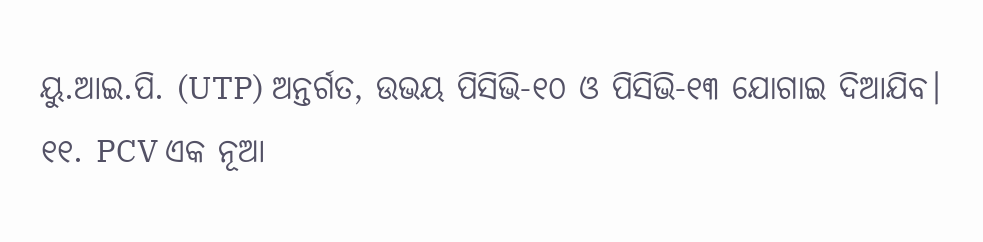ୟୁ.ଆଇ.ପି. (UTP) ଅନ୍ତର୍ଗତ, ଉଭୟ ପିସିଭି-୧୦ ଓ ପିସିଭି-୧୩ ଯୋଗାଇ ଦିଆଯିବ।
୧୧. PCV ଏକ ନୂଆ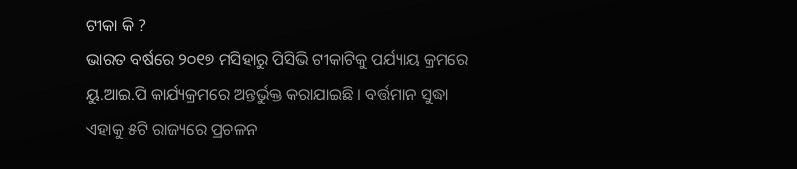ଟୀକା କି ?
ଭାରତ ବର୍ଷରେ ୨୦୧୭ ମସିହାରୁ ପିସିଭି ଟୀକାଟିକୁ ପର୍ଯ୍ୟାୟ କ୍ରମରେ ୟୁ.ଆଇ.ପି କାର୍ଯ୍ୟକ୍ରମରେ ଅନ୍ତର୍ଭୁକ୍ତ କରାଯାଇଛି । ବର୍ତ୍ତମାନ ସୁଦ୍ଧା ଏହାକୁ ୫ଟି ରାଜ୍ୟରେ ପ୍ରଚଳନ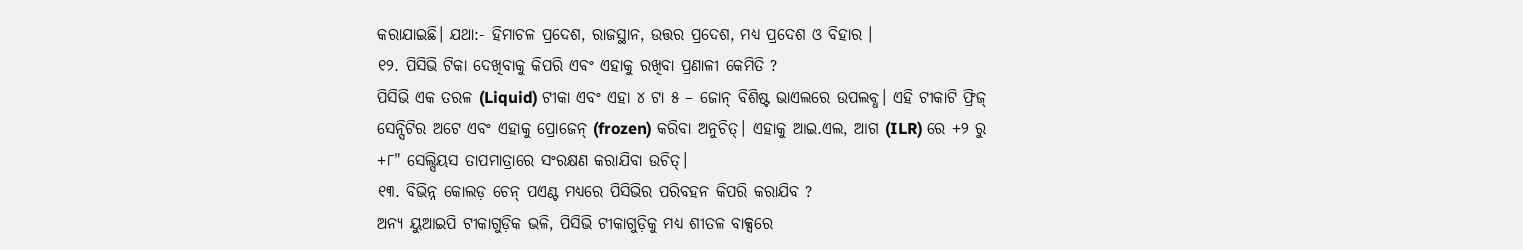କରାଯାଇଛି। ଯଥା:- ହିମାଚଳ ପ୍ରଦେଶ, ରାଜସ୍ଥାନ, ଉତ୍ତର ପ୍ରଦେଶ, ମଧ୍ୟ ପ୍ରଦେଶ ଓ ବିହାର ।
୧୨. ପିସିଭି ଟିକା ଦେଖିବାକୁ କିପରି ଏବଂ ଏହାକୁ ରଖିବା ପ୍ରଣାଳୀ କେମିତି ?
ପିସିଭି ଏକ ତରଳ (Liquid) ଟୀକା ଏବଂ ଏହା ୪ ଟା ୫ – ଜୋନ୍ ବିଶିଷ୍ଟ ଭାଏଲରେ ଉପଲବ୍ଧ। ଏହି ଟୀକାଟି ଫ୍ରିଜ୍ ସେନ୍ସିଟିର ଅଟେ ଏବଂ ଏହାକୁ ପ୍ରୋଜେନ୍ (frozen) କରିବା ଅନୁଚିତ୍। ଏହାକୁ ଆଇ.ଏଲ, ଆଗ (ILR) ରେ +୨ ରୁ +୮" ସେଲ୍ସିୟସ ତାପମାତ୍ରାରେ ସଂରକ୍ଷଣ କରାଯିବା ଉଚିତ୍।
୧୩. ବିଭିନ୍ନ କୋଲଡ଼ ଚେନ୍ ପଏଣ୍ଟ ମଧ୍ୟରେ ପିସିଭିର ପରିବହନ କିପରି କରାଯିବ ?
ଅନ୍ୟ ୟୁଆଇପି ଟୀକାଗୁଡ଼ିକ ଭଳି, ପିସିଭି ଟୀକାଗୁଡ଼ିକୁ ମଧ୍ୟ ଶୀତଳ ବାକ୍ସରେ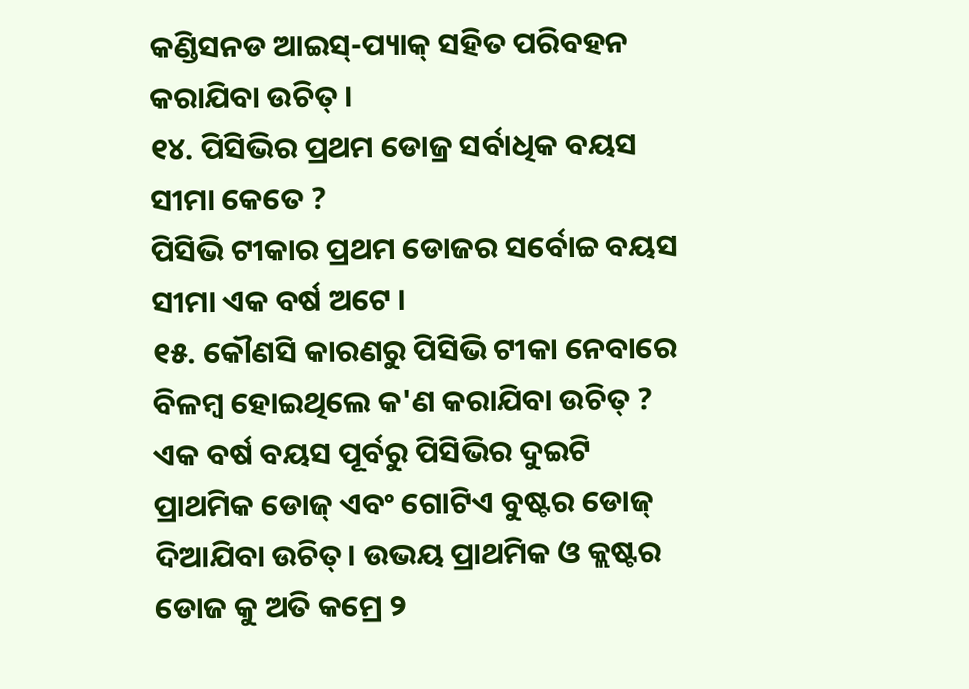କଣ୍ଡିସନଡ ଆଇସ୍-ପ୍ୟାକ୍ ସହିତ ପରିବହନ କରାଯିବା ଉଚିତ୍ ।
୧୪. ପିସିଭିର ପ୍ରଥମ ଡୋଜ୍ର ସର୍ବାଧିକ ବୟସ ସୀମା କେତେ ?
ପିସିଭି ଟୀକାର ପ୍ରଥମ ଡୋଜର ସର୍ବୋଚ୍ଚ ବୟସ ସୀମା ଏକ ବର୍ଷ ଅଟେ ।
୧୫. କୌଣସି କାରଣରୁ ପିସିଭି ଟୀକା ନେବାରେ ବିଳମ୍ବ ହୋଇଥିଲେ କ'ଣ କରାଯିବା ଉଚିତ୍ ?
ଏକ ବର୍ଷ ବୟସ ପୂର୍ବରୁ ପିସିଭିର ଦୁଇଟି ପ୍ରାଥମିକ ଡୋଜ୍ ଏବଂ ଗୋଟିଏ ବୁଷ୍ଟର ଡୋଜ୍ ଦିଆଯିବା ଉଚିତ୍। ଉଭୟ ପ୍ରାଥମିକ ଓ କ୍ଲଷ୍ଟର ଡୋଜ କୁ ଅତି କମ୍ରେ ୨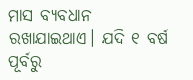ମାସ ବ୍ୟବଧାନ ରଖାଯାଇଥାଏ। ଯଦି ୧ ବର୍ଷ ପୂର୍ବରୁ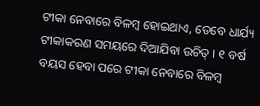ଟୀକା ନେବାରେ ବିଳମ୍ବ ହୋଇଥାଏ, ତେବେ ଧାର୍ଯ୍ୟ ଟୀକାକରଣ ସମୟରେ ଦିଆଯିବା ଉଚିତ୍ । ୧ ବର୍ଷ ବୟସ ହେବା ପରେ ଟୀକା ନେବାରେ ବିଳମ୍ବ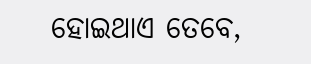ହୋଇଥାଏ ତେବେ,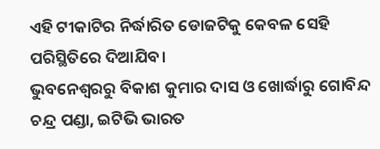ଏହି ଟୀକାଟିର ନିର୍ଦ୍ଧାରିତ ଡୋଜଟିକୁ କେବଳ ସେହି ପରିସ୍ଥିତିରେ ଦିଆଯିବ।
ଭୁବନେଶ୍ବରରୁ ବିକାଶ କୁମାର ଦାସ ଓ ଖୋର୍ଦ୍ଧାରୁ ଗୋବିନ୍ଦ ଚନ୍ଦ୍ର ପଣ୍ଡା, ଇଟିଭି ଭାରତ